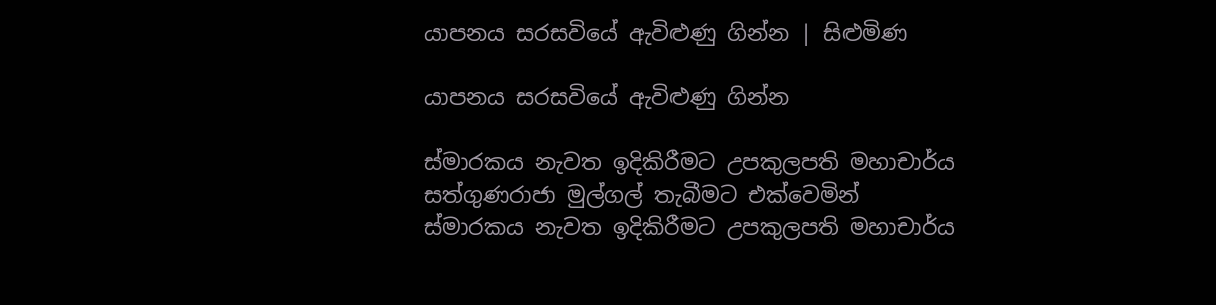යාපනය සරසවියේ ඇවිළුණු ගින්න | සිළුමිණ

යාපනය සරසවියේ ඇවිළුණු ගින්න

ස්මාරකය නැවත ඉදිකිරීමට උපකුලපති මහාචාර්ය සත්ගුණරාජා මුල්ගල් තැබීමට එක්වෙමින්
ස්මාරකය නැවත ඉදිකිරීමට උපකුලපති මහාචාර්ය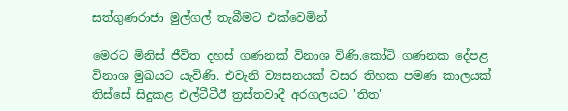සත්ගුණරාජා මුල්ගල් තැබීමට එක්වෙමින්

මෙරට මිනිස් ජීවිත දහස් ගණනක් විනාශ විණි.කෝටි ගණනක දේපළ විනාශ මුඛයට යැවිණි. එවැනි ව්‍යසනයක් වසර තිහක පමණ කාලයක් තිස්සේ සිදුකළ එල්ටීටීඊ ත්‍රස්තවාදී අරගලයට 'තිත'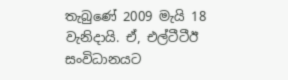තැබුණේ 2009 මැයි 18 වැනිදායි. ඒ, එල්ටීටීඊ සංවිධානයට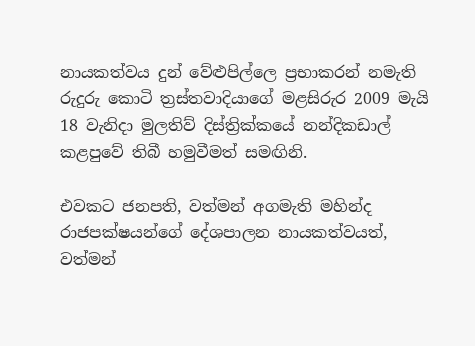නායකත්වය දුන් වේළුපිල්ලෙ ප්‍රභාකරන් නමැති රුදුරු කොටි ත්‍රස්තවාදියාගේ මළසිරුර 2009 මැයි 18 වැනිදා මුලතිව් දිස්ත්‍රික්කයේ නන්දිකඩාල් කළපුවේ තිබී හමුවීමත් සමඟිනි.

එවකට ජනපති, වත්මන් අගමැති මහින්ද රාජපක්ෂයන්ගේ දේශපාලන නායකත්වයත්, වත්මන්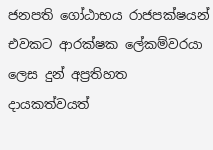ජනපති ගෝඨාභය රාජපක්ෂයන් එවකට ආරක්ෂක ලේකම්වරයා ලෙස දුන් අප්‍රතිහත දායකත්වයත්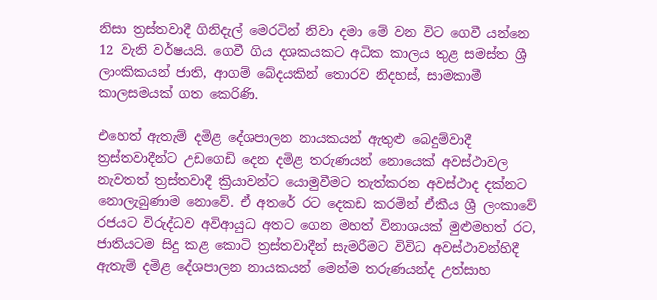නිසා ත්‍රස්තවාදී ගිනිදැල් මෙරටින් නිවා දමා ‍මේ වන විට ගෙවී යන්නෙ 12 වැනි වර්ෂයයි. ගෙවී ගිය දශකයකට අධික කාලය තුළ සමස්ත ශ්‍රී ලාංකිකයන් ජාති, ආගම් බේදයකින් තොරව නිදහස්, සාමකාමී කාලසමයක් ගත කෙරිණි.

එහෙත් ඇතැම් දමිළ දේශපාලන නායකයන් ඇතුළු බෙදුම්වාදී ත්‍රස්තවාදීන්ට උඩගෙඩි දෙන දමිළ තරුණයන් නොයෙක් අවස්ථාවල නැවතත් ත්‍රස්තවාදී ක්‍රියාවන්ට යොමුවීමට තැත්කරන අවස්ථාද දක්නට නොලැබුණාම නොවේ. ඒ අතරේ රට දෙකඩ කරමින් ඒකීය ශ්‍රී ලංකාවේ රජයට විරුද්ධව අවිආයුධ අතට ගෙන මහත් විනාශයක් මුළුමහත් රට, ජාතියටම සිදු කළ කොටි ත්‍රස්තවාදීන් සැමරීමට විවිධ අවස්ථාවන්හිදී ඇතැම් දමිළ දේශපාලන නායකයන් මෙන්ම තරුණයන්ද උත්සාහ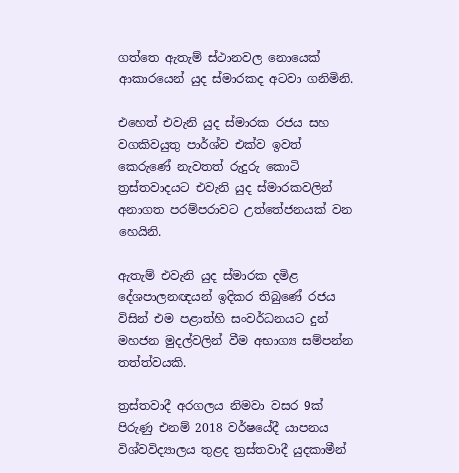ගත්තෙ ඇතැම් ස්ථානවල නොයෙක් ආකාරයෙන් යුද ස්මාරකද අටවා ගනිමිනි.

එහෙත් එවැනි යුද ස්මාරක රජය සහ වගකිවයුතු පාර්ශ්ව එක්ව ඉවත් කෙරුණේ නැවතත් රුදුරු කොටි ත්‍රස්තවාදයට එවැනි යුද ස්මාරකවලින් අනාගත පරම්පරාවට උත්තේජනයක් වන හෙයිනි.

ඇතැම් එවැනි යුද ස්මාරක දමිළ දේශපාලනඥයන් ඉදිකර තිබුණේ රජය විසින් එම පළාත්හි සංවර්ධනයට දුන් මහජන මුදල්වලින් වීම අභාග්‍ය සම්පන්න තත්ත්වයකි.

ත්‍රස්තවාදී අරගලය නිමවා වසර 9ක් පිරුණු එනම් 2018 වර්ෂයේදී යාපනය විශ්වවිද්‍යාලය තුළද ත්‍රස්තවාදී යුදකාමීන්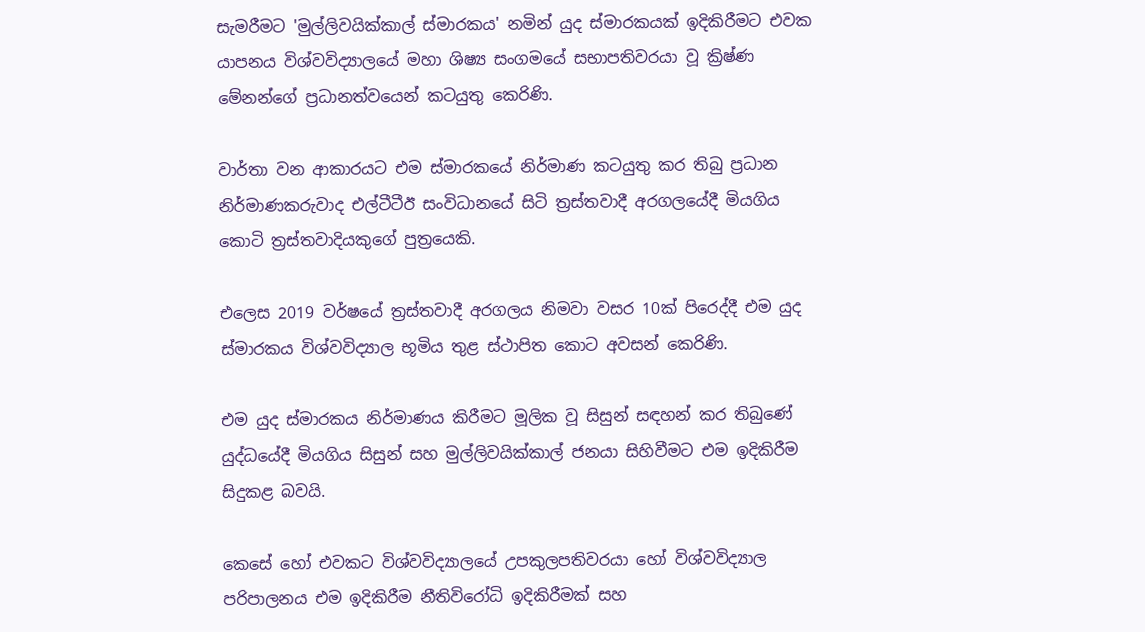සැමරීමට 'මුල්ලිවයික්කාල් ස්මාරකය' නමින් යුද ස්මාරකයක් ඉදිකිරීමට එවක යාපනය විශ්වවිද්‍යාලයේ මහා ශිෂ්‍ය සංගමයේ සභාපතිවරයා වූ ක්‍රිෂ්ණ මේනන්ගේ ප්‍රධානත්වයෙන් කටයුතු කෙරිණි.

වාර්තා වන ආකාරයට එම ස්මාරකයේ නිර්මාණ කටයුතු කර තිබු ප්‍රධාන නිර්මාණකරුවාද එල්ටීටීඊ සංවිධානයේ සිටි ත්‍රස්තවාදී අරගලයේදී මියගිය කොටි ත්‍රස්තවාදියකුගේ පුත්‍රයෙකි.

එලෙස 2019 වර්ෂයේ ත්‍රස්තවාදී අරගලය නිමවා වසර 10ක් පිරෙද්දී එම යුද ස්මාරකය විශ්වවිද්‍යාල භූමිය තුළ ස්ථාපිත කොට අවසන් කෙරිණි.

එම යුද ස්මාරකය නිර්මාණය කිරීමට මූලික වූ සිසුන් සඳහන් කර තිබුණේ යුද්ධයේදී මියගිය සිසුන් සහ මුල්ලිවයික්කාල් ජනයා සිහිවීමට එම ඉදිකිරීම සිදුකළ බවයි.

කෙසේ හෝ එවකට විශ්වවිද්‍යාලයේ උපකුලපතිවරයා හෝ විශ්වවිද්‍යාල පරිපාලනය එම ඉදිකිරීම නීතිවිරෝධි ඉදිකිරීමක් සහ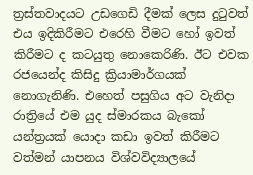ත්‍රස්තවාදයට උඩගෙඩි දීමක් ලෙස දුටුවත් එය ඉදිකිරීමට එරෙහි වීමට හෝ ඉවත් කිරීමට ද කටයුතු නොකෙරිණි. ඊට එවක රජයෙන්ද කිසිදු ක්‍රියාමාර්ගයක් නොගැනිණි. එහෙත් පසුගිය අට වැනිදා රාත්‍රියේ එම යුද ස්මාරකය බැකෝ යන්ත්‍රයක් යොදා කඩා ඉවත් කිරීමට වත්මන් යාපනය විශ්වවිද්‍යාලයේ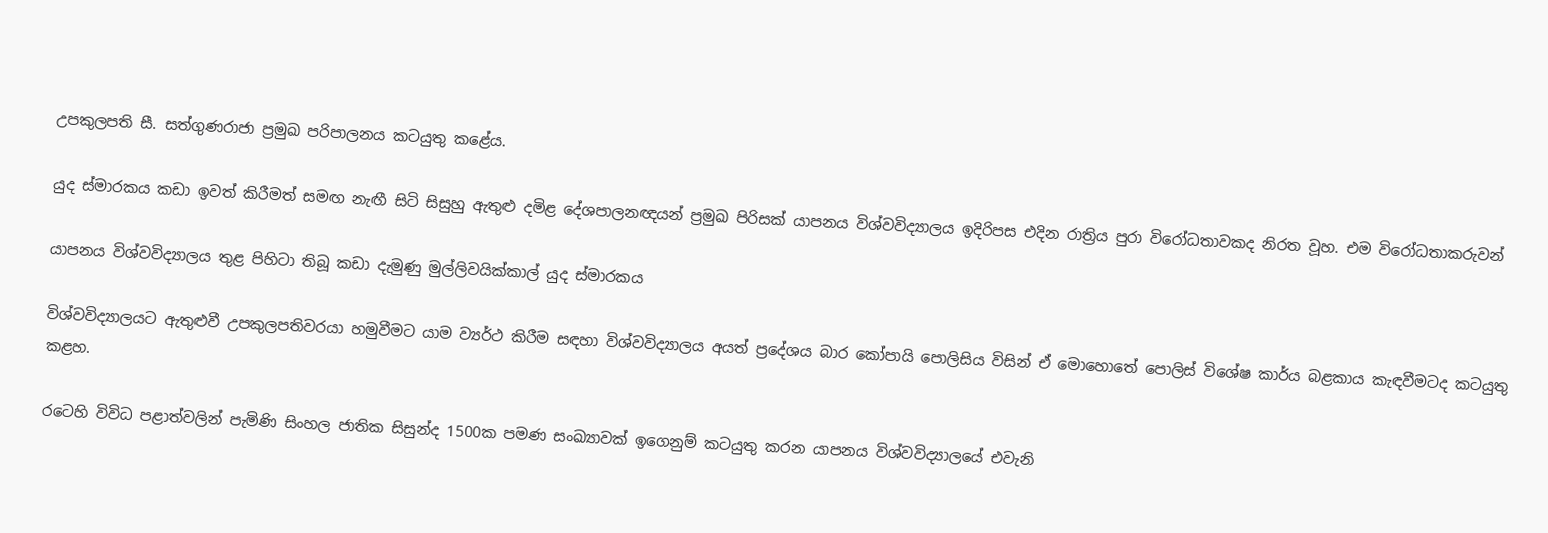උපකුලපති සී. සත්ගුණරාජා ප්‍රමුඛ පරිපාලනය කටයුතු කළේය.

යුද ස්මාරකය කඩා ඉවත් කිරීමත් සමඟ නැඟී සිටි සිසුහු ඇතුළු දමිළ දේශපාලනඥයන් ප්‍රමුඛ පිරිසක් යාපනය විශ්වවිද්‍යාලය ඉදිරිපස එදින රාත්‍රිය පුරා විරෝධතාවකද නිරත වූහ. එම විරෝධතාකරුවන්

යාපනය විශ්වවිද්‍යාලය තුළ පිහිටා තිබූ කඩා දැමුණු මුල්ලිවයික්කාල් යුද ස්මාරකය

විශ්වවිද්‍යාලයට ඇතුළුවී උපකුලපතිවරයා හමුවීමට යාම ව්‍යර්ථ කිරීම සඳහා විශ්වවිද්‍යාලය අයත් ප්‍රදේශය බාර කෝපායි පොලිසිය විසින් ඒ මොහොතේ පොලිස් විශේෂ කාර්ය බළකාය කැඳවීමටද කටයුතු කළහ.

රටෙහි විවිධ පළාත්වලින් පැමිණි සිංහල ජාතික සිසුන්ද 1500ක පමණ සංඛ්‍යාවක් ඉගෙනුම් කටයුතු කරන යාපනය විශ්වවිද්‍යාලයේ එවැනි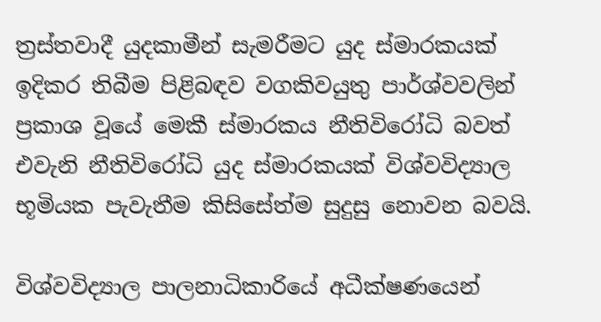ත්‍රස්තවාදී යුදකාමීන් සැමරීමට යුද ස්මාරකයක් ඉදිකර තිබීම පිළිබඳව වගකිවයුතු පාර්ශ්වවලින් ප්‍රකාශ වූයේ මෙකී ස්මාරකය නීතිවිරෝධි බවත් එවැනි නීතිවිරෝධි යුද ස්මාරකයක් විශ්වවිද්‍යාල භූමියක පැවැතීම කිසිසේත්ම සුදුසු නොවන බවයි.

විශ්වවිද්‍යාල පාලනාධිකාරියේ අධීක්ෂණයෙන්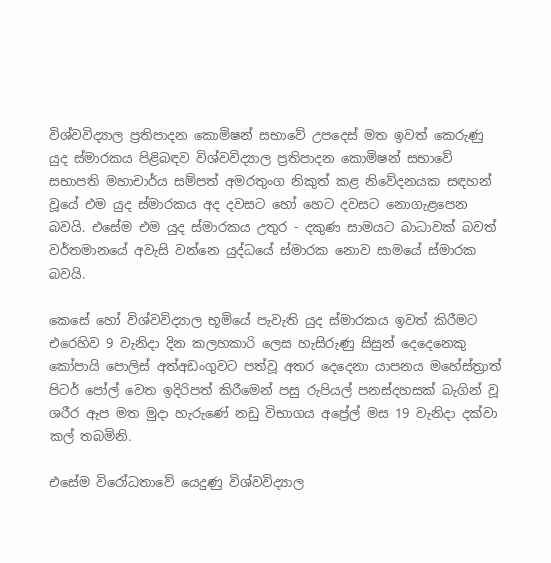විශ්වවිද්‍යාල ප්‍රතිපාදන කොමිෂන් සභාවේ උපදෙස් මත ඉවත් කෙරුණු යුද ස්මාරකය පිළිබඳව විශ්වවිද්‍යාල ප්‍රතිපාදන කොමිෂන් සභාවේ සභාපති මහාචාර්ය සම්පත් අමරතුංග නිකුත් කළ නිවේදනයක සඳහන් වූයේ එම යුද ස්මාරකය අද දවසට හෝ හෙට දවසට නොගැළපෙන බවයි. එසේම එම යුද ස්මාරකය උතුර - දකුණ සාමයට බාධාවක් බවත් වර්තමානයේ අවැසි වන්නෙ යුද්ධයේ ස්මාරක නොව සාමයේ ස්මාරක බවයි.

කෙසේ හෝ විශ්වවිද්‍යාල භූමියේ පැවැති යුද ස්මාරකය ඉවත් කිරීමට එරෙහිව 9 වැනිදා දින කලහකාරි ලෙස හැසිරුණු සිසුන් දෙදෙනෙකු කෝපායි පොලිස් අත්අඩංගුවට පත්වූ අතර දෙදෙනා යාපනය මහේස්ත්‍රාත් පිටර් පෝල් වෙත ඉදිරිපත් කිරීමෙන් පසු රුපියල් පනස්දහසක් බැගින් වූ ශරීර ඇප මත මුදා හැරුණේ නඩු විභාගය අප්‍රේල් මස 19 වැනිදා දක්වා කල් තබමිනි.

එසේම විරෝධතාවේ යෙදුණු විශ්වවිද්‍යාල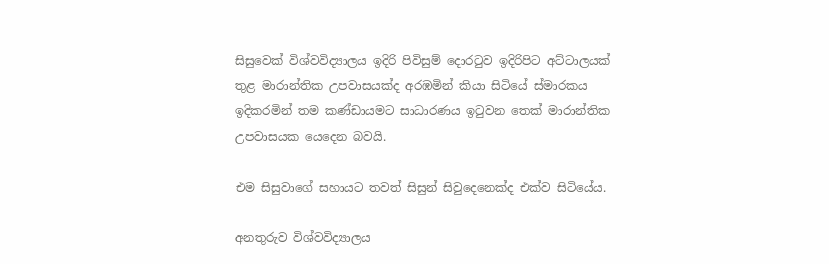සිසුවෙක් විශ්වවිද්‍යාලය ඉදිරි පිවිසුම් දොරටුව ඉදිරිපිට අට්ටාලයක් තුළ මාරාන්තික උපවාසයක්ද අරඹමින් කියා සිටියේ ස්මාරකය ඉදිකරමින් තම කණ්ඩායමට සාධාරණය ඉටුවන තෙක් මාරාන්තික උපවාසයක යෙදෙන බවයි.

එම සිසුවාගේ සහායට තවත් සිසුන් සිවුදෙනෙක්ද එක්ව සිටියේය.

අනතුරුව විශ්වවිද්‍යාලය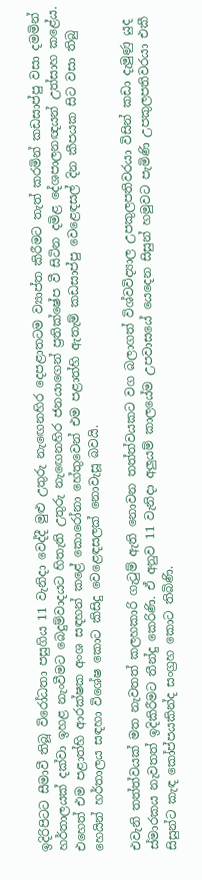ඉදිරිපිටට සීමාවී තිබූ විරෝධතා පසුගිය 11 වැනිදා වෙද්දී මුළු උතුරු නැඟෙනහිර දෙපළාතටම ව්‍යාප්ත කිරීමට තැත් කරමින් කඩසාප්පු වසා දමමින් හර්තාලයක් දක්වා ඉහළ නැංවීමට බෙදුම්වාදයට හිතැති උතුරු නැඟෙනහිර ජනයාගෙන් ප්‍රතික්ෂේප වී සිටින දමිළ දේශපාලනඥයන් උත්සාහ කළේය. එහෙත් එම පළාත්හි ආරක්ෂක අංශ සඳහන් කළේ කොරෝනා හේතුවෙන් එම පළාත්හි ඇතැම් කඩසාප්පු වෙළෙඳසල් දින කීපයක සිට වසා තිබු හෙයින් හර්තාලය සඳහා විශේෂ කොට කිසිදු වෙළෙඳසලක් නොවැසූ බවයි.

එවැනි තත්ත්වයක් මත නැවතත් කලහකාරි ගැටුම් ඇති නොවන තත්ත්වයකට වග බලාගත් විශ්වවිද්‍යාල උපකුලපතිවරයා විසින් කඩා දැමුණු යුද ස්මාරකය නැවතත් ඉදිකිරීමට තීන්දු කෙරිණි. ඒ අනුව 11 වැනිදා අලුයම් කාලයේම උපවාසයේ යෙදෙන සිසුන් හමුවට පැමිණි උපකුලපතිවරයා එකී සිසුන්ට කැඳ කෝප්පයකින්ද සංග්‍රහ කොට තිබිණි.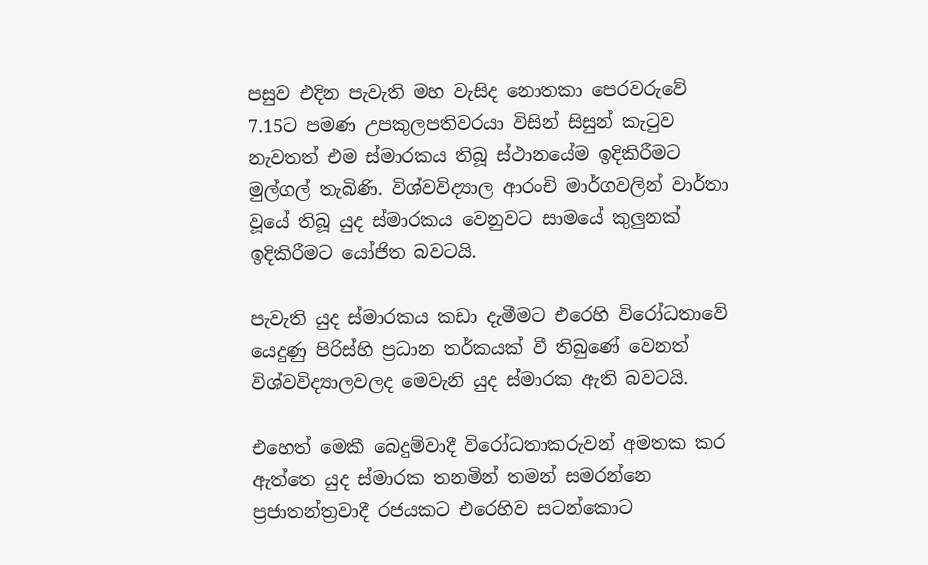පසුව එදින පැවැති මහ වැසිද නොතකා පෙරවරුවේ 7.15ට පමණ උපකුලපතිවරයා විසින් සිසුන් කැටුව නැවතත් එම ස්මාරකය තිබූ ස්ථානයේම ඉදිකිරීමට මුල්ගල් තැබිණි. විශ්වවිද්‍යාල ආරංචි මාර්ගවලින් වාර්තා වූයේ තිබූ යුද ස්මාරකය වෙනුවට සාමයේ කුලුනක් ඉදිකිරීමට යෝජිත බවටයි.

පැවැති යුද ස්මාරකය කඩා දැමීමට ‍එරෙහි විරෝධතාවේ යෙදුණු පිරිස්හි ප්‍රධාන තර්කයක් වී තිබුණේ වෙනත් විශ්වවිද්‍යාලවලද මෙවැනි යුද ස්මාරක ඇති බවටයි.

එහෙත් මෙකී බෙදුම්වාදී විරෝධතාකරුවන් අමතක කර ඇත්තෙ යුද ස්මාරක තනමින් තමන් සමරන්නෙ ප්‍රජාතන්ත්‍රවාදී රජයකට එරෙහිව සටන්කොට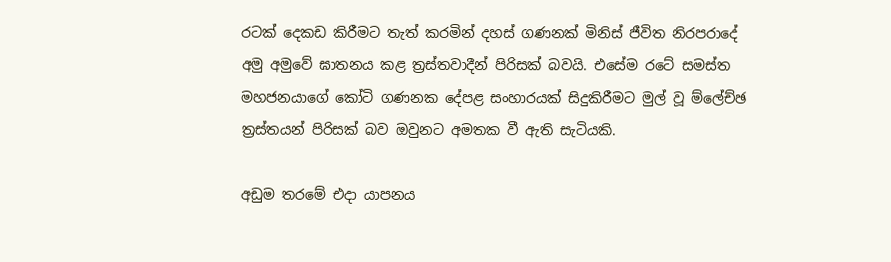රටක් දෙකඩ කිරීමට තැත් කරමින් දහස් ගණනක් මිනිස් ජීවිත නිරපරාදේ අමු අමුවේ ඝාතනය කළ ත්‍රස්තවාදීන් පිරිසක් බවයි. එසේම රටේ සමස්ත මහජනයාගේ කෝටි ගණනක දේපළ සංහාරයක් සිදුකිරීමට මුල් වූ ම්ලේච්ඡ ත්‍රස්තයන් පිරිසක් බව ඔවුනට අමතක වී ඇති සැටියකි.

අඩුම තරමේ එදා යාපනය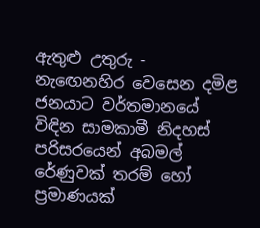ඇතුළු උතුරු - නැඟෙනහිර වෙසෙන දමිළ ජනයාට වර්තමානයේ විඳින සාමකාමී නිදහස් පරිසරයෙන් අබමල් රේණුවක් තරම් හෝ ප්‍රමාණයක්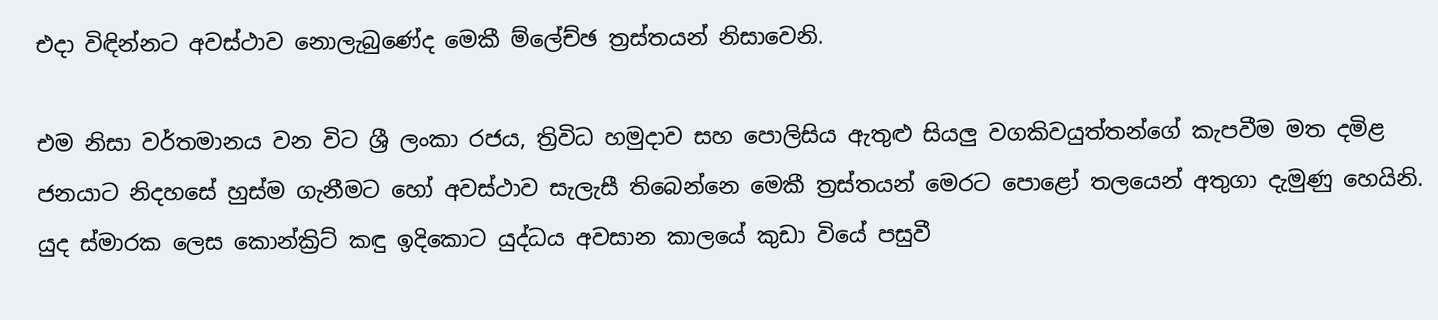එදා විඳින්නට අවස්ථාව නොලැබුණේද මෙකී ම්ලේච්ඡ ත්‍රස්තයන් නිසාවෙනි.

එම නිසා වර්තමානය වන විට ශ්‍රී ලංකා රජය, ත්‍රිවිධ හමුදාව සහ පොලිසිය ඇතුළු සියලු වගකිවයුත්තන්ගේ කැපවීම මත දමිළ ජනයාට නිදහසේ හුස්ම ගැනීමට හෝ අවස්ථාව සැලැසී තිබෙන්නෙ මෙකී ත්‍රස්තයන් මෙරට පොළෝ තලයෙන් අතුගා දැමුණු හෙයිනි. යුද ස්මාරක ලෙස කොන්ක්‍රිට් කඳු ඉදිකොට යුද්ධය අවසාන කාලයේ කුඩා වියේ පසුවී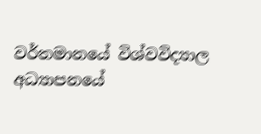වර්තමානයේ විශ්වවිද්‍යාල අධ්‍යාපනයේ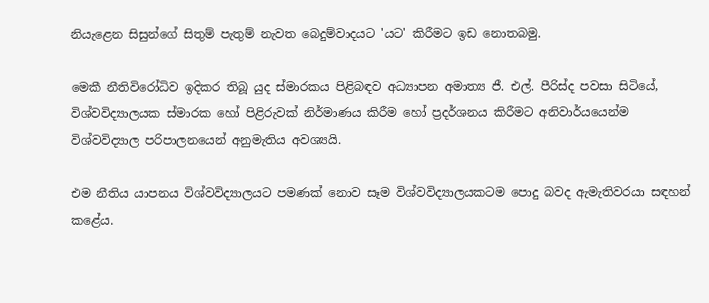නියැළෙන සිසුන්ගේ සිතුම් පැතුම් නැවත බෙදුම්වාදයට 'යට' කිරීමට ඉඩ නොතබමු.

මෙකී නීතිවිරෝධිව ඉදිකර තිබූ යුද ස්මාරකය පිළිබඳව අධ්‍යාපන අමාත්‍ය ජී. එල්. පීරිස්ද පවසා සිටියේ, විශ්වවිද්‍යාලයක ස්මාරක හෝ පිළිරුවක් නිර්මාණය කිරීම හෝ ප්‍රදර්ශනය කිරීමට අනිවාර්යයෙන්ම විශ්වවිද්‍යාල පරිපාලනයෙන් අනුමැතිය අවශ්‍යයි.

එම නීතිය යාපනය විශ්වවිද්‍යාලයට පමණක් නොව සෑම විශ්වවිද්‍යාලයකටම පොදු බවද ඇමැතිවරයා සඳහන් කළේය.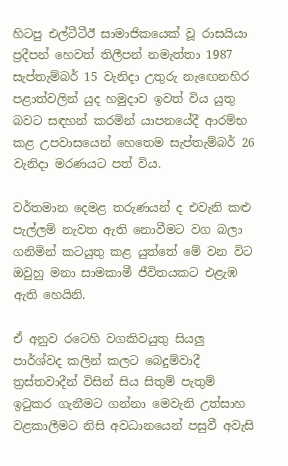හිටපු එල්ටීටීඊ සාමාජිකයෙක් වූ රාසයියා ප්‍රදීපන් හෙවත් තිලීපන් නමැත්තා 1987 සැප්තැම්බර් 15 වැනිදා උතුරු නැඟෙනහිර පළාත්වලින් යුද හමුදාව ඉවත් විය යුතු බවට සඳහන් කරමින් යාපනයේදී ආරම්භ කළ උපවාසයෙන් හෙතෙම සැප්තැම්බර් 26 වැනිදා මරණයට පත් විය.

වර්තමාන දෙමළ තරුණයන් ද එවැනි කළු පැල්ලම් නැවත ඇති නොවීමට වග බලා ගනිමින් කටයුතු කළ යුත්තේ මේ වන විට ඔවුහු මනා සාමකාමී ජීවිතයකට එළැඹ ඇති හෙයිනි.

ඒ අනුව රටෙහි වගකිවයුතු සියලු පාර්ශ්වද කලින් කලට බෙදුම්වාදී ත්‍රස්තවාදීන් විසින් සිය සිතුම් පැතුම් ඉටුකර ගැනීමට ගන්නා මෙවැනි උත්සාහ වළකාලීමට නිසි අවධානයෙන් පසුවී අවැසි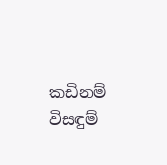කඩිනම් විසඳුම්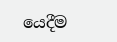යෙදීම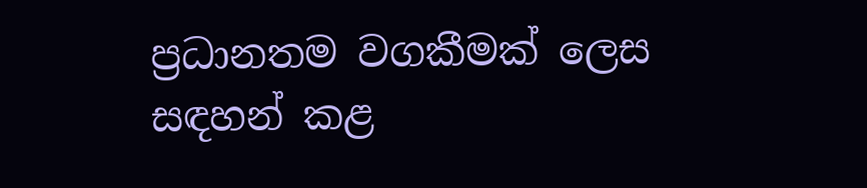ප්‍රධානතම වගකීමක් ලෙස සඳහන් කළ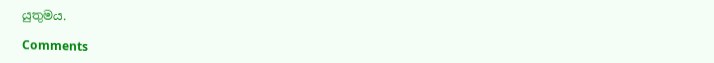යුතුමය.

Comments